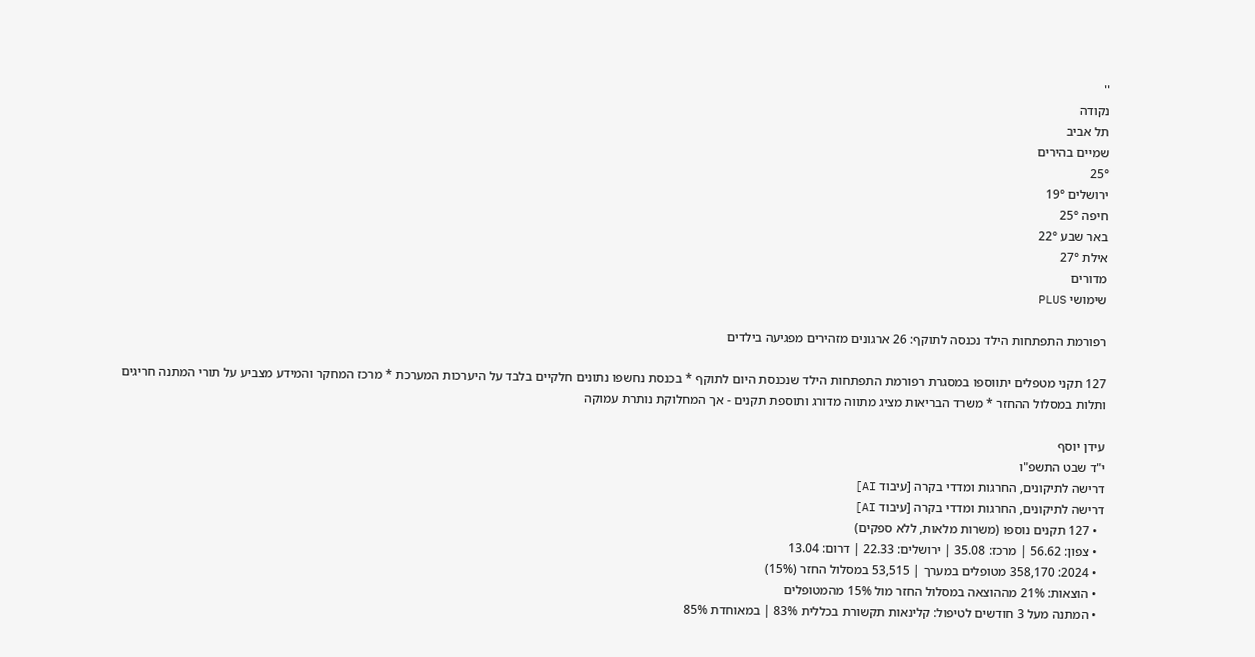''
נקודה
תל אביב
שמיים בהירים
25°
ירושלים 19°
חיפה 25°
באר שבע 22°
אילת 27°
מדורים
שימושי PLUS

רפורמת התפתחות הילד נכנסה לתוקף: 26 ארגונים מזהירים מפגיעה בילדים

127 תקני מטפלים יתווספו במסגרת רפורמת התפתחות הילד שנכנסת היום לתוקף * בכנסת נחשפו נתונים חלקיים בלבד על היערכות המערכת * מרכז המחקר והמידע מצביע על תורי המתנה חריגים ותלות במסלול ההחזר * משרד הבריאות מציג מתווה מדורג ותוספת תקנים - אך המחלוקת נותרת עמוקה

עידן יוסף
י"ד שבט התשפ"ו
דרישה לתיקונים, החרגות ומדדי בקרה [עיבוד AI]
דרישה לתיקונים, החרגות ומדדי בקרה [עיבוד AI]
  • 127 תקנים נוספו (משרות מלאות, ללא ספקים)
  • צפון: 56.62 | מרכז: 35.08 | ירושלים: 22.33 | דרום: 13.04
  • 2024: 358,170 מטופלים במערך | 53,515 במסלול החזר (15%)
  • הוצאות: 21% מההוצאה במסלול החזר מול 15% מהמטופלים
  • המתנה מעל 3 חודשים לטיפול: קלינאות תקשורת בכללית 83% | במאוחדת 85%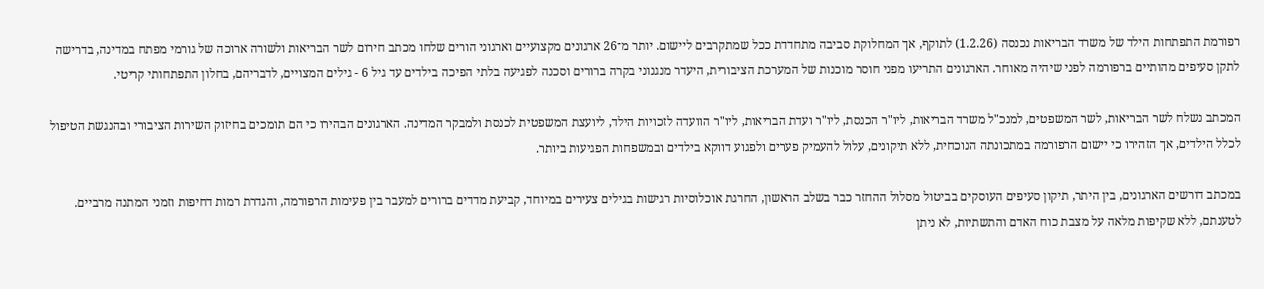רפורמת התפתחות הילד של משרד הבריאות נכנסה (1.2.26) לתוקף, אך המחלוקת סביבה מתחדדת ככל שמתקרבים ליישום. יותר מ־26 ארגונים מקצועיים וארגוני הורים שלחו מכתב חירום לשר הבריאות ולשורה ארוכה של גורמי מפתח במדינה, בדרישה לתקן סעיפים מהותיים ברפורמה לפני שיהיה מאוחר. הארגונים התריעו מפני חוסר מוכנות של המערכת הציבורית, היעדר מנגנוני בקרה ברורים וסכנה לפגיעה בלתי הפיכה בילדים עד גיל 6 - גילים המצויים, לדבריהם, בחלון התפתחותי קריטי.

המכתב נשלח לשר הבריאות, לשר המשפטים, למנכ"ל משרד הבריאות, ליו"ר הכנסת, ליו"ר ועדת הבריאות, ליו"ר הוועדה לזכויות הילד, ליועצת המשפטית לכנסת ולמבקר המדינה. הארגונים הבהירו כי הם תומכים בחיזוק השירות הציבורי ובהנגשת הטיפול לכלל הילדים, אך הזהירו כי יישום הרפורמה במתכונתה הנוכחית, ללא תיקונים, עלול להעמיק פערים ולפגוע דווקא בילדים ובמשפחות הפגיעות ביותר.

במכתב דורשים הארגונים, בין היתר, תיקון סעיפים העוסקים בביטול מסלול ההחזר כבר בשלב הראשון, החרגת אוכלוסיות רגישות בגילים צעירים במיוחד, קביעת מדדים ברורים למעבר בין פעימות הרפורמה, והגדרת רמות דחיפות וזמני המתנה מרביים. לטענתם, ללא שקיפות מלאה על מצבת כוח האדם והתשתיות, לא ניתן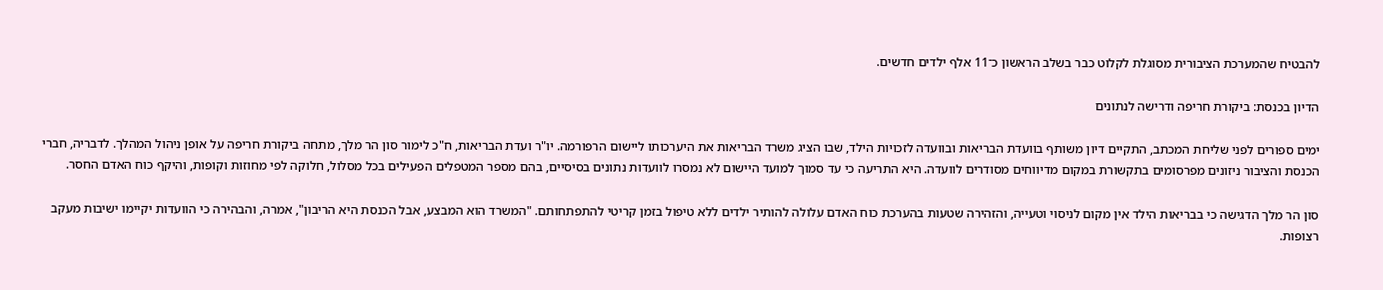להבטיח שהמערכת הציבורית מסוגלת לקלוט כבר בשלב הראשון כ־11 אלף ילדים חדשים.

הדיון בכנסת: ביקורת חריפה ודרישה לנתונים

ימים ספורים לפני שליחת המכתב, התקיים דיון משותף בוועדת הבריאות ובוועדה לזכויות הילד, שבו הציג משרד הבריאות את היערכותו ליישום הרפורמה. יו"ר ועדת הבריאות, ח"כ לימור סון הר מלך, מתחה ביקורת חריפה על אופן ניהול המהלך. לדבריה, חברי הכנסת והציבור ניזונים מפרסומים בתקשורת במקום מדיווחים מסודרים לוועדה. היא התריעה כי עד סמוך למועד היישום לא נמסרו לוועדות נתונים בסיסיים, בהם מספר המטפלים הפעילים בכל מסלול, חלוקה לפי מחוזות וקופות, והיקף כוח האדם החסר.

סון הר מלך הדגישה כי בבריאות הילד אין מקום לניסוי וטעייה, והזהירה שטעות בהערכת כוח האדם עלולה להותיר ילדים ללא טיפול בזמן קריטי להתפתחותם. "המשרד הוא המבצע, אבל הכנסת היא הריבון", אמרה, והבהירה כי הוועדות יקיימו ישיבות מעקב רצופות.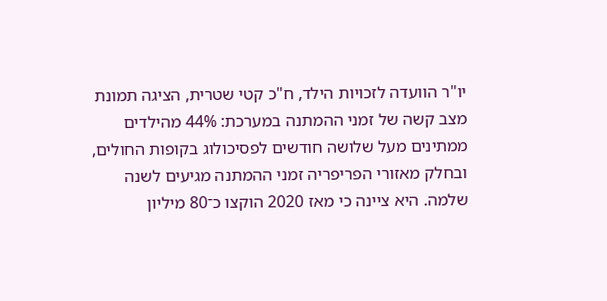יו"ר הוועדה לזכויות הילד, ח"כ קטי שטרית, הציגה תמונת מצב קשה של זמני ההמתנה במערכת: 44% מהילדים ממתינים מעל שלושה חודשים לפסיכולוג בקופות החולים, ובחלק מאזורי הפריפריה זמני ההמתנה מגיעים לשנה שלמה. היא ציינה כי מאז 2020 הוקצו כ־80 מיליון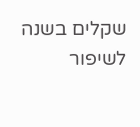שקלים בשנה לשיפור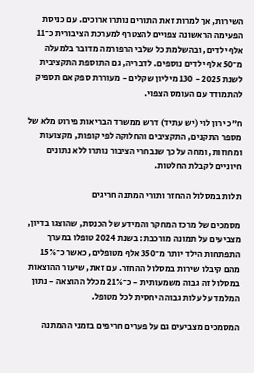השירות, אך למרות זאת התורים נותרו ארוכים. עם כניסת הפעימה הראשונה צפויים להצטרף למערכת הציבורית כ־11 אלף ילדים, ובהשלמת כל שלבי הרפורמה מדובר בלמעלה מ־50 אלף ילדים נוספים. לדבריה, גם התוספת התקציבית לשנת 2025 - 130 מיליון שקלים - מעוררת ספק אם תספיק להתמודד עם העומס הצפוי.

ח"כ ירון לוי (יש עתיד) דרש ממשרד הבריאות פירוט מלא של מספר התקנים, התקציבים והחלוקה לפי קופות, מקצועות ומחוזות, ומחה על כך שנבחרי הציבור נותרו ללא נתונים חיוניים לקבלת החלטות.

תלות במסלול ההחזר ותורי המתנה חריגים

מסמכים של מרכז המחקר והמידע של הכנסת, שהוצגו בדיון, מצביעים על תמונה מורכבת: בשנת 2024 טופלו במערך התפתחות הילד יותר מ־350 אלף מטופלים, כאשר כ־15% מהם קיבלו שירות במסלול ההחזר. עם זאת, שיעור ההוצאות במסלול זה גבוה משמעותית - כ־21% מכלל ההוצאה - נתון המלמד על עלות גבוהה יחסית לכל מטופל.

המסמכים מצביעים גם על פערים חריפים בזמני ההמתנה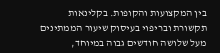בין המקצועות והקופות. בקלינאות תקשורת ובריפוי בעיסוק שיעור הממתינים מעל שלושה חודשים גבוה במיוחד,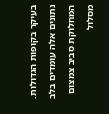בעיקר בקופות הגדולות. נתונים אלה עומדים בלב המחלוקת סביב צמצום מסלול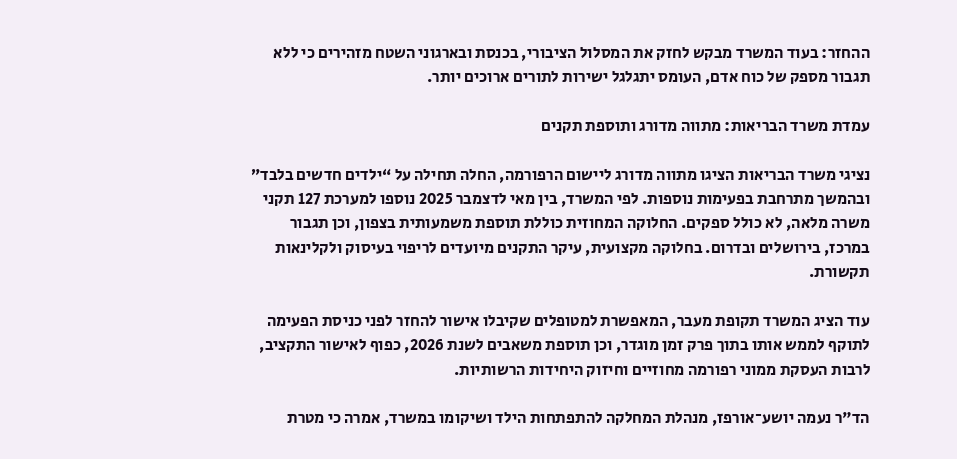ההחזר: בעוד המשרד מבקש לחזק את המסלול הציבורי, בכנסת ובארגוני השטח מזהירים כי ללא תגבור מספק של כוח אדם, העומס יתגלגל ישירות לתורים ארוכים יותר.

עמדת משרד הבריאות: מתווה מדורג ותוספת תקנים

נציגי משרד הבריאות הציגו מתווה מדורג ליישום הרפורמה, החלה תחילה על “ילדים חדשים בלבד” ובהמשך מתרחבת בפעימות נוספות. לפי המשרד, בין מאי לדצמבר 2025 נוספו למערכת 127 תקני משרה מלאה, לא כולל ספקים. החלוקה המחוזית כוללת תוספת משמעותית בצפון, וכן תגבור במרכז, בירושלים ובדרום. בחלוקה מקצועית, עיקר התקנים מיועדים לריפוי בעיסוק ולקלינאות תקשורת.

עוד הציג המשרד תקופת מעבר, המאפשרת למטופלים שקיבלו אישור להחזר לפני כניסת הפעימה לתוקף לממש אותו בתוך פרק זמן מוגדר, וכן תוספת משאבים לשנת 2026, כפוף לאישור התקציב, לרבות העסקת ממוני רפורמה מחוזיים וחיזוק היחידות הרשותיות.

הד"ר נעמה יושע־אורפז, מנהלת המחלקה להתפתחות הילד ושיקומו במשרד, אמרה כי מטרת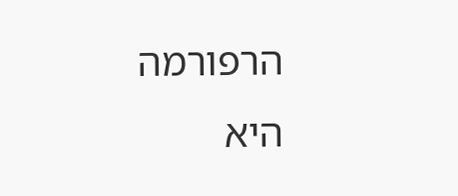הרפורמה היא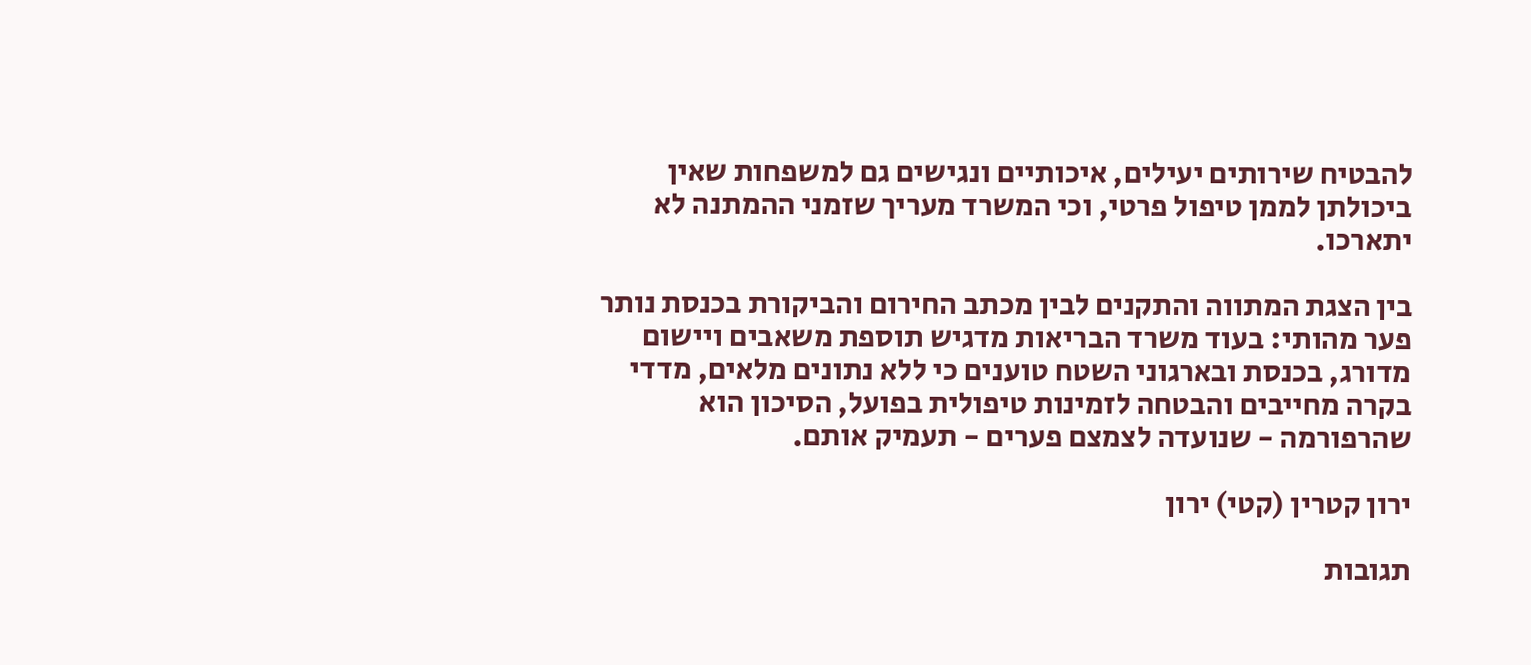להבטיח שירותים יעילים, איכותיים ונגישים גם למשפחות שאין ביכולתן לממן טיפול פרטי, וכי המשרד מעריך שזמני ההמתנה לא יתארכו.

בין הצגת המתווה והתקנים לבין מכתב החירום והביקורת בכנסת נותר פער מהותי: בעוד משרד הבריאות מדגיש תוספת משאבים ויישום מדורג, בכנסת ובארגוני השטח טוענים כי ללא נתונים מלאים, מדדי בקרה מחייבים והבטחה לזמינות טיפולית בפועל, הסיכון הוא שהרפורמה - שנועדה לצמצם פערים - תעמיק אותם.

ירון קטרין (קטי) ירון

תגובות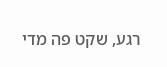רגע, שקט פה מדי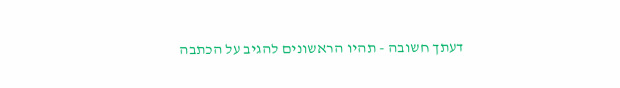דעתך חשובה - תהיו הראשונים להגיב על הכתבה